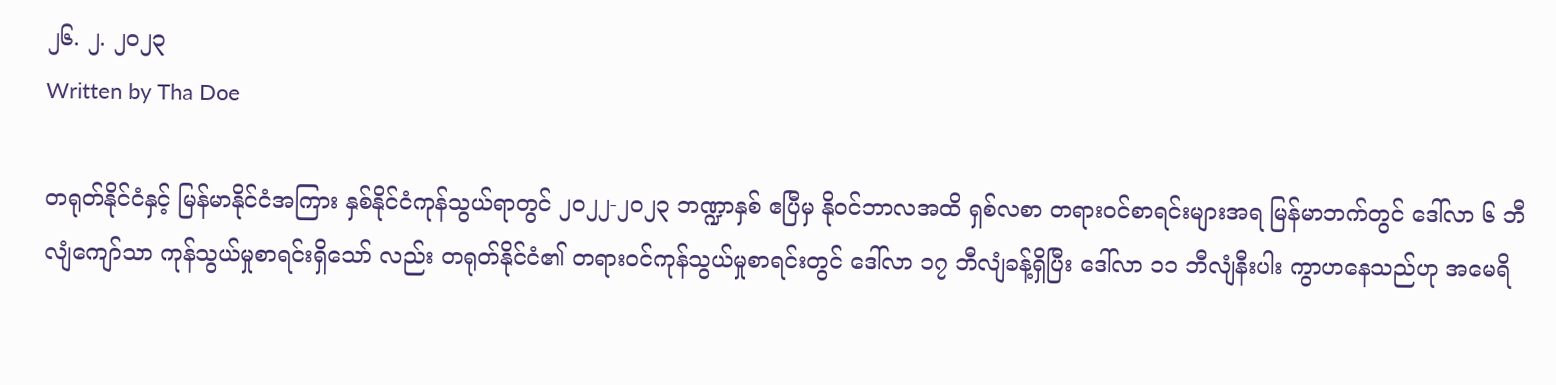၂၆. ၂. ၂၀၂၃
Written by Tha Doe

တရုတ်နိုင်ငံနှင့် မြန်မာနိုင်ငံအကြား နှစ်နိုင်ငံကုန်သွယ်ရာတွင် ၂၀၂၂-၂၀၂၃ ဘဏ္ဍာနှစ် ဧပြီမှ နိုဝင်ဘာလအထိ ရှစ်လစာ တရားဝင်စာရင်းများအရ မြန်မာဘက်တွင် ဒေါ်လာ ၆ ဘီလျံကျော်သာ ကုန်သွယ်မှုစာရင်းရှိသော် လည်း တရုတ်နိုင်ငံ၏ တရားဝင်ကုန်သွယ်မှုစာရင်းတွင် ဒေါ်လာ ၁၇ ဘီလျံခန့်ရှိပြီး ဒေါ်လာ ၁၁ ဘီလျံနီးပါး ကွာဟနေသည်ဟု အမေရိ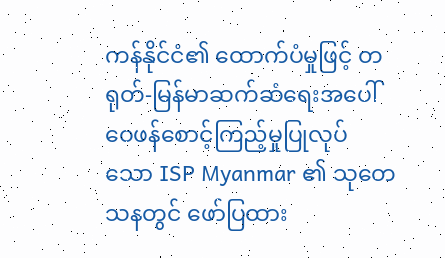ကန်နိုင်ငံ၏ ထောက်ပံမှုဖြင့် တရုတ်-မြန်မာဆက်ဆံရေးအပေါ် ဝေဖန်စောင့်ကြည့်မှုပြုလုပ်သော ISP Myanmar ၏ သုတေသနတွင် ဖော်ပြထား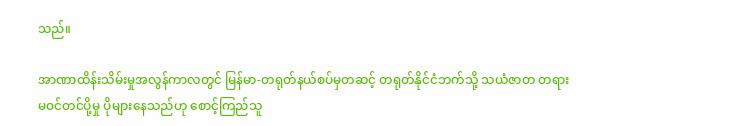သည်။

အာဏာထိန်းသိမ်းမှုအလွန်ကာလတွင် မြန်မာ-တရုတ်နယ်စပ်မှတဆင့် တရုတ်နိုင်ငံဘက်သို့ သယံဇာတ တရား မဝင်တင်ပို့မှု ပိုများနေသည်ဟု စောင့်ကြည်သူ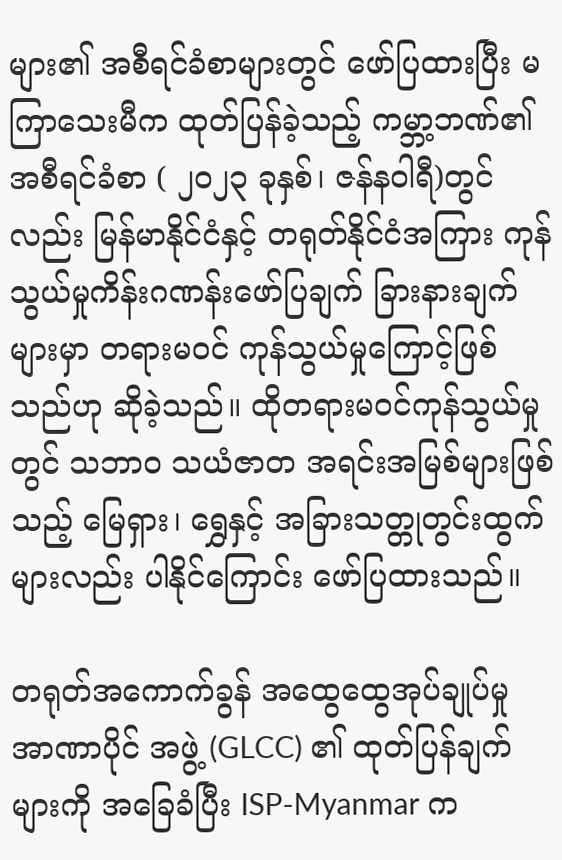များ၏ အစီရင်ခံစာများတွင် ဖော်ပြထားပြီး မကြာသေးမီက ထုတ်ပြန်ခဲ့သည့် ကမ္ဘာ့ဘဏ်၏ အစီရင်ခံစာ ( ၂၀၂၃ ခုနှစ်၊ ဇန်နဝါရီ)တွင်လည်း မြန်မာနိုင်ငံနှင့် တရုတ်နိုင်ငံအကြား ကုန်သွယ်မှုကိန်းဂဏန်းဖော်ပြချက် ခြားနားချက်များမှာ တရားမဝင် ကုန်သွယ်မှုကြောင့်ဖြစ်သည်ဟု ဆိုခဲ့သည်။ ထိုတရားမဝင်ကုန်သွယ်မှုတွင် သဘာဝ သယံဇာတ အရင်းအမြစ်များဖြစ်သည့် မြေရှား၊ ရွှေနှင့် အခြားသတ္တုတွင်းထွက်များလည်း ပါနိုင်ကြောင်း ဖော်ပြထားသည်။

တရုတ်အကောက်ခွန် အထွေထွေအုပ်ချုပ်မှု အာဏာပိုင် အဖွဲ့ (GLCC) ၏ ထုတ်ပြန်ချက်များကို အခြေခံပြီး ISP-Myanmar က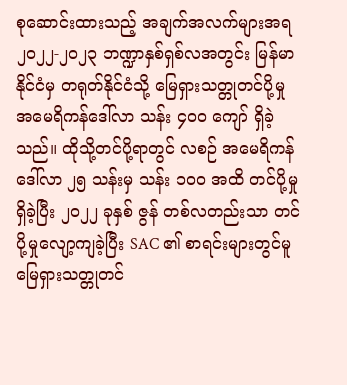စုဆောင်းထားသည့် အချက်အလက်များအရ ၂၀၂၂-၂၀၂၃ ဘဏ္ဍာနှစ်ရှစ်လအတွင်း မြန်မာနိုင်ငံမှ တရုတ်နိုင်ငံသို့ မြေရှားသတ္တုတင်ပို့မှု အမေရိကန်ဒေါ်လာ သန်း ၄၀၀ ကျော် ရှိခဲ့သည်။ ထိုသို့တင်ပို့ရာတွင် လစဉ် အမေရိကန်ဒေါ်လာ ၂၅ သန်းမှ သန်း ၁၀၀ အထိ တင်ပို့မှုရှိခဲ့ပြီး ၂၀၂၂ ခုနှစ် ဇွန် တစ်လတည်းသာ တင်ပို့မှုလျော့ကျခဲ့ပြီး SAC ၏ စာရင်းများတွင်မူ မြေရှားသတ္တုတင်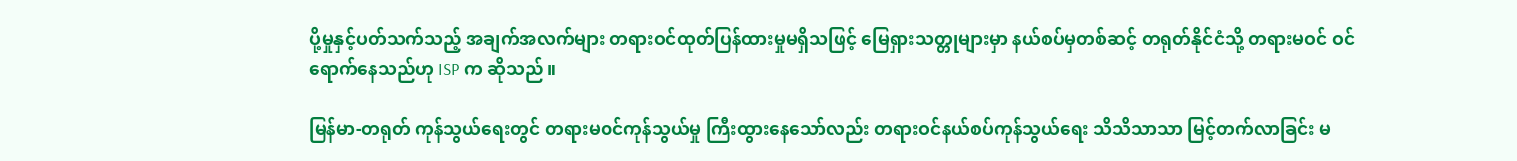ပို့မှုနှင့်ပတ်သက်သည့် အချက်အလက်များ တရားဝင်ထုတ်ပြန်ထားမှုမရှိသဖြင့် မြေရှားသတ္တုများမှာ နယ်စပ်မှတစ်ဆင့် တရုတ်နိုင်ငံသို့ တရားမဝင် ဝင်ရောက်နေသည်ဟု ISP က ဆိုသည်။

မြန်မာ-တရုတ် ကုန်သွယ်ရေးတွင် တရားမ၀င်ကုန်သွယ်မှု ကြီးထွားနေသော်လည်း တရားဝင်နယ်စပ်ကုန်သွယ်ရေး သိသိသာသာ မြင့်တက်လာခြင်း မ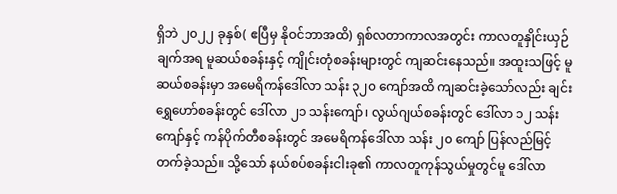ရှိဘဲ ၂၀၂၂ ခုနှစ်( ဧပြီမှ နိုဝင်ဘာအထိ) ရှစ်လတာကာလအတွင်း ကာလတူနှိုင်းယှဉ်ချက်အရ မူဆယ်စခန်းနှင့် ကျိုင်းတုံစခန်းများတွင် ကျဆင်းနေသည်။ အထူးသဖြင့် မူဆယ်စခန်းမှာ အမေရိကန်ဒေါ်လာ သန်း ၃၂၀ ကျော်အထိ ကျဆင်းခဲ့သော်လည်း ချင်းရွှေဟော်စခန်းတွင် ဒေါ်လာ ၂၁ သန်းကျော်၊ လွယ်ဂျယ်စခန်းတွင် ဒေါ်လာ ၁၂ သန်းကျော်နှင့် ကန်ပိုက်တီစခန်းတွင် အမေရိကန်ဒေါ်လာ သန်း ၂၀ ကျော် ပြန်လည်မြင့်တက်ခဲ့သည်။ သို့သော် နယ်စပ်စခန်းငါးခု၏ ကာလတူကုန်သွယ်မှုတွင်မူ ဒေါ်လာ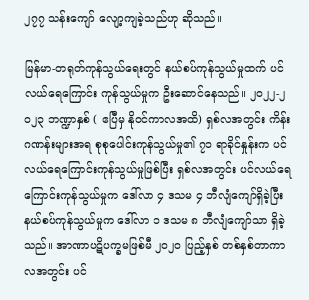၂၇၇ သန်းကျော် လျော့ကျခဲ့သည်ဟု ဆိုသည်။

မြန်မာ-တရုတ်ကုန်သွယ်ရေးတွင် နယ်စပ်ကုန်သွယ်မှုထက် ပင်လယ်ရေကြောင်း ကုန်သွယ်မှုက ဦးဆောင်နေသည်။ ၂၀၂၂-၂ဝ၂၃ ဘဏ္ဍာနှစ် ( ဧပြီမှ နိုဝင်ကာလအထိ) ရှစ်လအတွင်း ကိန်းဂဏန်းများအရ စုစုပေါင်းကုန်သွယ်မှု၏ ၇၁ ရာခိုင်နှုန်းက ပင်လယ်ရေကြောင်းကုန်သွယ်မှုဖြစ်ပြီး ရှစ်လအတွင်း ပင်လယ်ရေကြောင်းကုန်သွယ်မှုက ဒေါ်လာ ၄ ဒသမ ၄ ဘီလျံကျော်ရှိခဲ့ပြီး နယ်စပ်ကုန်သွယ်မှုက ဒေါ်လာ ၁ ဒသမ ၈ ဘီလျံကျော်သာ ရှိခဲ့သည်။ အာဏာပဋိပက္ခမဖြစ်မီ ၂၀၂၀ ပြည့်နှစ် တစ်နှစ်တာကာလအတွင်း ပင်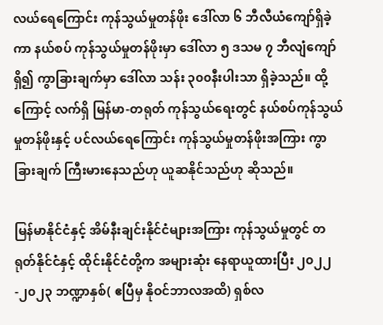လယ်ရေကြောင်း ကုန်သွယ်မှုတန်ဖိုး ဒေါ်လာ ၆ ဘီလီယံကျော်ရှိခဲ့ကာ နယ်စပ် ကုန်သွယ်မှုတန်ဖိုးမှာ ဒေါ်လာ ၅ ဒသမ ၇ ဘီလျံကျော် ရှိ၍ ကွာခြားချက်မှာ ဒေါ်လာ သန်း ၃၀၀နီးပါးသာ ရှိခဲ့သည်။ ထို့ကြောင့် လက်ရှိ မြန်မာ-တရုတ် ကုန်သွယ်ရေးတွင် နယ်စပ်ကုန်သွယ်မှုတန်ဖိုးနှင့် ပင်လယ်ရေကြောင်း ကုန်သွယ်မှုတန်ဖိုးအကြား ကွာခြားချက် ကြီးမားနေသည်ဟု ယူဆနိုင်သည်ဟု ဆိုသည်။

မြန်မာနိုင်ငံနှင့် အိမ်နီးချင်းနိုင်ငံများအကြား ကုန်သွယ်မှုတွင် တရုတ်နိုင်ငံနှင့် ထိုင်းနိုင်ငံတို့က အများဆုံး နေရာယူထားပြီး ၂၀၂၂-၂၀၂၃ ဘဏ္ဍာနှစ်( ဧပြီမှ နိုဝင်ဘာလအထိ) ရှစ်လ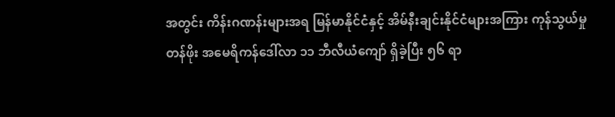အတွင်း ကိန်းဂဏန်းများအရ မြန်မာနိုင်ငံနှင့် အိမ်နီးချင်းနိုင်ငံများအကြား ကုန်သွယ်မှုတန်ဖိုး အမေရိကန်ဒေါ်လာ ၁၁ ဘီလီယံကျော် ရှိခဲ့ပြီး ၅၆ ရာ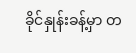ခိုင်နှုန်းခန့်မှာ တ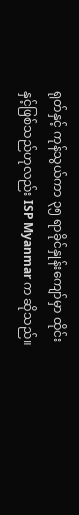ရုတ်နှင့် ကုန်သွယ်ကာ ၃၅ ရာခိုင်နှုန်းကျော်မှာ ထိုင်းနှင့်ဖြစ်သည်ဟုလည်း ISP Myanmar က ဆိုသည်။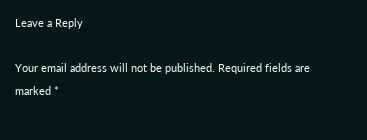Leave a Reply

Your email address will not be published. Required fields are marked *